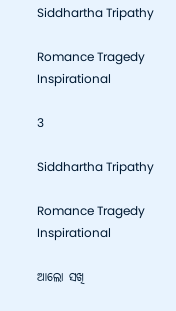Siddhartha Tripathy

Romance Tragedy Inspirational

3

Siddhartha Tripathy

Romance Tragedy Inspirational

ଆଲୋ ସଖି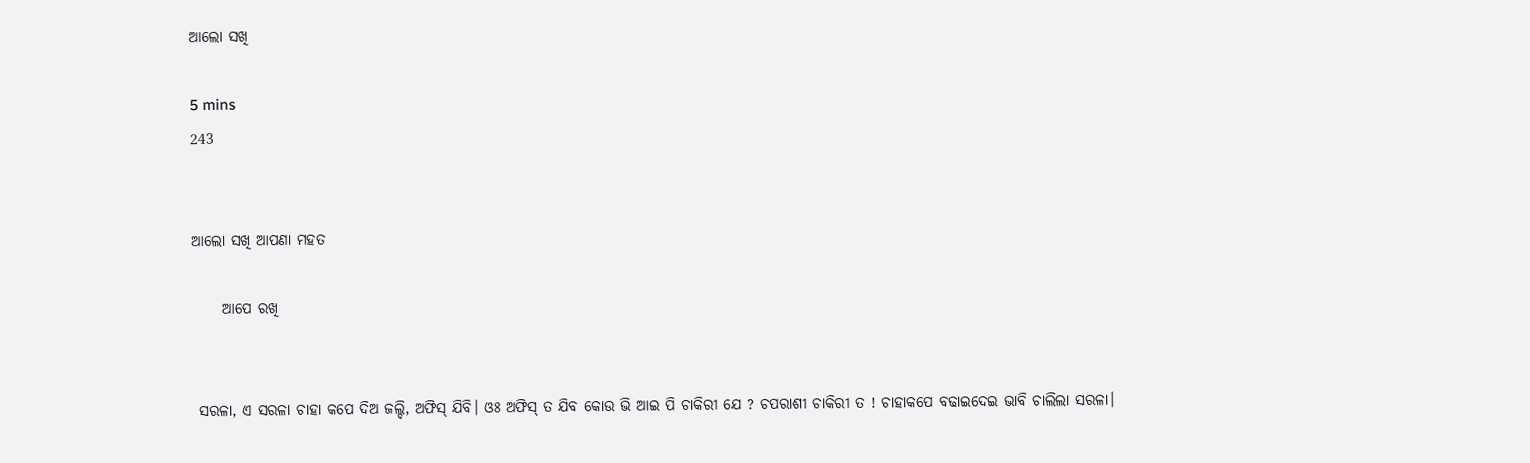ଆଲୋ ସଖି

5 mins
243


ଆଲୋ ସଖି ଆପଣା ମହତ

     ଆପେ ରଖି


 ସରଳା, ଏ ସରଳା ଚାହା କପେ ଦିଅ ଜଲ୍ଦି, ଅଫିସ୍ ଯିବି। ଓଃ ଅଫିସ୍ ତ ଯିବ କୋଉ ଭି ଆଇ ପି ଚାକିରୀ ଯେ ? ଚପରାଶୀ ଚାକିରୀ ତ ! ଚାହାକପେ ବଢାଇଦେଇ ଭାବି ଚାଲିଲା ସରଳା।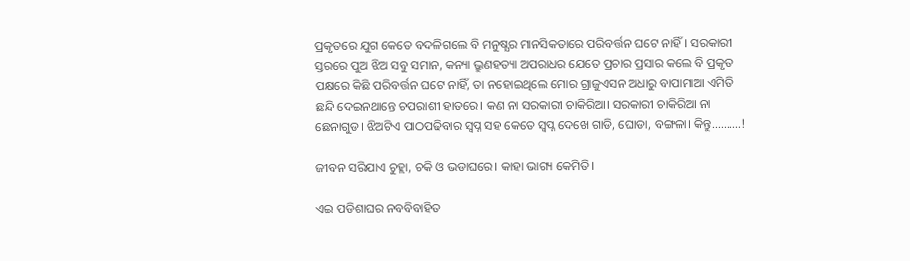ପ୍ରକୃତରେ ଯୁଗ କେତେ ବଦଳିଗଲେ ବି ମନୁଷ୍ଯର ମାନସିକତାରେ ପରିବର୍ତ୍ତନ ଘଟେ ନାହିଁ। ସରକାରୀ ସ୍ତରରେ ପୁଅ ଝିଅ ସବୁ ସମାନ, କନ୍ୟା ଭ୍ରୁଣହତ୍ୟା ଅପରାଧର ଯେତେ ପ୍ରଚାର ପ୍ରସାର କଲେ ବି ପ୍ରକୃତ ପକ୍ଷରେ କିଛି ପରିବର୍ତ୍ତନ ଘଟେ ନାହିଁ, ତା ନହୋଇଥିଲେ ମୋର ଗ୍ରାଜୁଏସନ ଅଧାରୁ ବାପାମାଆ ଏମିତି ଛନ୍ଦି ଦେଇନଥାନ୍ତେ ଚପରାଶୀ ହାତରେ। କଣ ନା ସରକାରୀ ଚାକିରିଆ। ସରକାରୀ ଚାକିରିଆ ନା ଛେନାଗୁଡ। ଝିଅଟିଏ ପାଠପଢିବାର ସ୍ୱପ୍ନ ସହ କେତେ ସ୍ୱପ୍ନ ଦେଖେ ଗାଡି, ଘୋଡା, ବଙ୍ଗଳା। କିନ୍ତୁ..........!

ଜୀବନ ସରିଯାଏ ଚୁହ୍ଲା, ଚକି ଓ ଭଡାଘରେ। କାହା ଭାଗ୍ୟ କେମିତି।

ଏଇ ପଡିଶାଘର ନବବିବାହିତ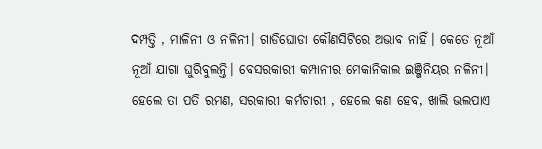ଦମ୍ପତ୍ତି , ମାଳିନୀ ଓ ନଳିନୀ। ଗାଡିଘୋଡା କୌଣସିଟିରେ ଅଭାବ ନାହିଁ। କେତେ ନୂଆଁ ନୂଆଁ ଯାଗା ଘୁରିବୁଲନ୍ତି। ବେସରକାରୀ କମ୍ପାନୀର ମେକାନିକାଲ ଇଞ୍ଜିନିୟର ନଳିନୀ। ହେଲେ ତା ପତି ରମଣ, ସରକାରୀ କର୍ମଚାରୀ , ହେଲେ କଣ ହେବ, ଖାଲି ଭଲପାଏ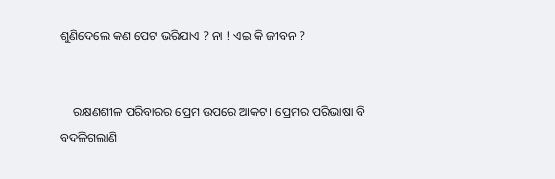ଶୁଣିଦେଲେ କଣ ପେଟ ଭରିଯାଏ ? ନା ! ଏଇ କି ଜୀବନ ?


    ରକ୍ଷଣଶୀଳ ପରିବାରର ପ୍ରେମ ଉପରେ ଆକଟ। ପ୍ରେମର ପରିଭାଷା ବି ବଦଳିଗଲାଣି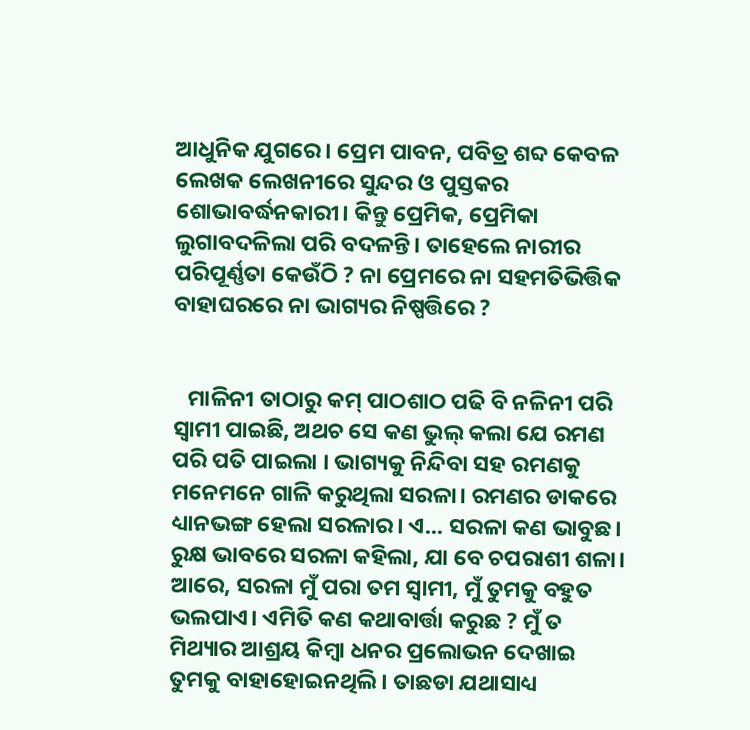ଆଧୁନିକ ଯୁଗରେ। ପ୍ରେମ ପାବନ, ପବିତ୍ର ଶବ୍ଦ କେବଳ ଲେଖକ ଲେଖନୀରେ ସୁନ୍ଦର ଓ ପୁସ୍ତକର ଶୋଭାବର୍ଦ୍ଧନକାରୀ। କିନ୍ତୁ ପ୍ରେମିକ, ପ୍ରେମିକା ଲୁଗାବଦଳିଲା ପରି ବଦଳନ୍ତି। ତାହେଲେ ନାରୀର ପରିପୂର୍ଣ୍ଣତା କେଉଁଠି ? ନା ପ୍ରେମରେ ନା ସହମତିଭିତ୍ତିକ ବାହାଘରରେ ନା ଭାଗ୍ୟର ନିଷ୍ପତ୍ତିରେ ?


   ମାଳିନୀ ତାଠାରୁ କମ୍ ପାଠଶାଠ ପଢି ବି ନଳିନୀ ପରି ସ୍ୱାମୀ ପାଇଛି, ଅଥଚ ସେ କଣ ଭୁଲ୍ କଲା ଯେ ରମଣ ପରି ପତି ପାଇଲା । ଭାଗ୍ୟକୁ ନିନ୍ଦିବା ସହ ରମଣକୁ ମନେମନେ ଗାଳି କରୁଥିଲା ସରଳା। ରମଣର ଡାକରେ ଧ୍ୟାନଭଙ୍ଗ ହେଲା ସରଳାର। ଏ... ସରଳା କଣ ଭାବୁଛ। ରୁକ୍ଷ ଭାବରେ ସରଳା କହିଲା, ଯା ବେ ଚପରାଶୀ ଶଳା। ଆରେ, ସରଳା ମୁଁ ପରା ତମ ସ୍ୱାମୀ, ମୁଁ ତୁମକୁ ବହୁତ ଭଲପାଏ। ଏମିତି କଣ କଥାବାର୍ତ୍ତା କରୁଛ ? ମୁଁ ତ ମିଥ୍ୟାର ଆଶ୍ରୟ କିମ୍ୱା ଧନର ପ୍ରଲୋଭନ ଦେଖାଇ ତୁମକୁ ବାହାହୋଇନଥିଲି। ତାଛଡା ଯଥାସାଧ୍ୟ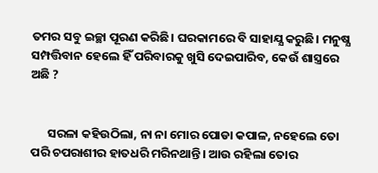ତମର ସବୁ ଇଚ୍ଛା ପୂରଣ କରିଛି। ଘରକାମରେ ବି ସାହାଯ୍ଯ କରୁଛି। ମନୁଷ୍ଯ ସମ୍ପତ୍ତିବାନ ହେଲେ ହିଁ ପରିବାରକୁ ଖୁସି ଦେଇପାରିବ, କେଉଁ ଶାସ୍ତ୍ରରେ ଅଛି ?


      ସରଳା କହିଉଠିଲା, ନା ନା ମୋର ପୋଡା କପାଳ, ନହେଲେ ତୋ ପରି ଚପରାଶୀର ହାତଧରି ମରିନଥାନ୍ତି। ଆଉ ରହିଲା ତୋର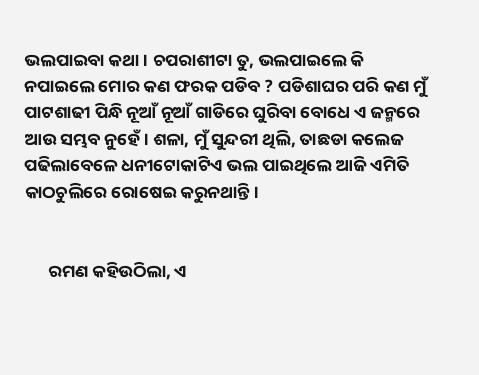ଭଲପାଇବା କଥା। ଚପରାଶୀଟା ତୁ, ଭଲପାଇଲେ କି ନପାଇଲେ ମୋର କଣ ଫରକ ପଡିବ ? ପଡିଶାଘର ପରି କଣ ମୁଁ ପାଟଶାଢୀ ପିନ୍ଧି ନୂଆଁ ନୂଆଁ ଗାଡିରେ ଘୁରିବା ବୋଧେ ଏ ଜନ୍ମରେ ଆଉ ସମ୍ଭବ ନୁହେଁ। ଶଳା, ମୁଁ ସୁନ୍ଦରୀ ଥିଲି, ତାଛଡା କଲେଜ ପଢିଲାବେଳେ ଧନୀଟୋକାଟିଏ ଭଲ ପାଇଥିଲେ ଆଜି ଏମିତି କାଠଚୁଲିରେ ରୋଷେଇ କରୁନଥାନ୍ତି।


      ରମଣ କହିଉଠିଲା, ଏ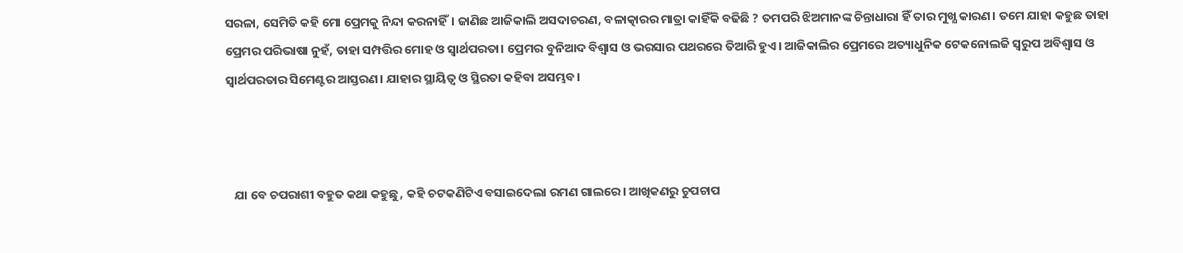ସରଳା, ସେମିତି କହି ମୋ ପ୍ରେମକୁ ନିନ୍ଦା କରନାହିଁ। ଜାଣିଛ ଆଜିକାଲି ଅସଦାଚରଣ, ବଳାତ୍କାରର ମାତ୍ରା କାହିଁକି ବଢିଛି ? ତମପରି ଝିଅମାନଙ୍କ ଚିନ୍ତାଧାରା ହିଁ ତାର ମୁଖ୍ଯ କାରଣ। ତମେ ଯାହା କହୁଛ ତାହା ପ୍ରେମର ପରିଭାଷା ନୁହଁ, ତାହା ସମ୍ପତ୍ତିର ମୋହ ଓ ସ୍ବାର୍ଥପରତା। ପ୍ରେମର ବୁନିଆଦ ବିଶ୍ୱାସ ଓ ଭରସାର ପଥରରେ ତିଆରି ହୁଏ। ଆଜିକାଲିର ପ୍ରେମରେ ଅତ୍ୟାଧୁନିକ ଟେକନୋଲଜି ସ୍ୱରୁପ ଅବିଶ୍ବାସ ଓ ସ୍ବାର୍ଥପରତାର ସିମେଣ୍ଟର ଆସ୍ତରଣ। ଯାହାର ସ୍ଥାୟିତ୍ୱ ଓ ସ୍ଥିରତା କହିବା ଅସମ୍ଭବ।



   ଯା ବେ ଚପରାଶୀ ବହୁତ କଥା କହୁଛୁ, କହି ଚଟକଣିଟିଏ ବସାଇଦେଲା ରମଣ ଗାଲରେ। ଆଖିକଣରୁ ଚୁପଚାପ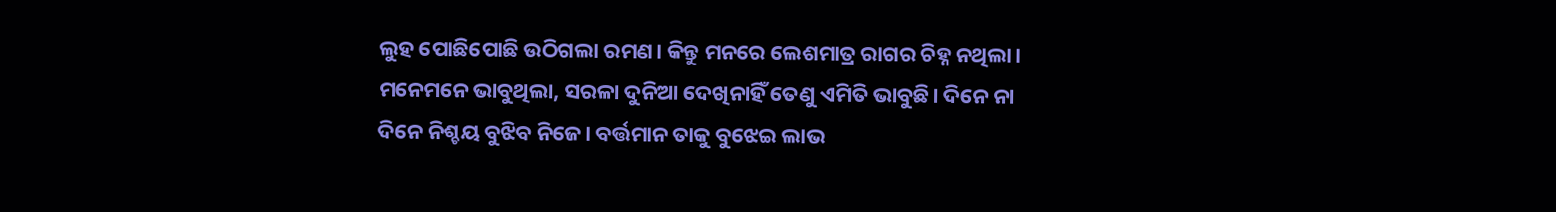ଲୁହ ପୋଛିପୋଛି ଉଠିଗଲା ରମଣ। କିନ୍ତୁ ମନରେ ଲେଶମାତ୍ର ରାଗର ଚିହ୍ନ ନଥିଲା। ମନେମନେ ଭାବୁଥିଲା, ସରଳା ଦୁନିଆ ଦେଖିନାହିଁ ତେଣୁ ଏମିତି ଭାବୁଛି। ଦିନେ ନା ଦିନେ ନିଶ୍ଚୟ ବୁଝିବ ନିଜେ। ବର୍ତ୍ତମାନ ତାକୁ ବୁଝେଇ ଲାଭ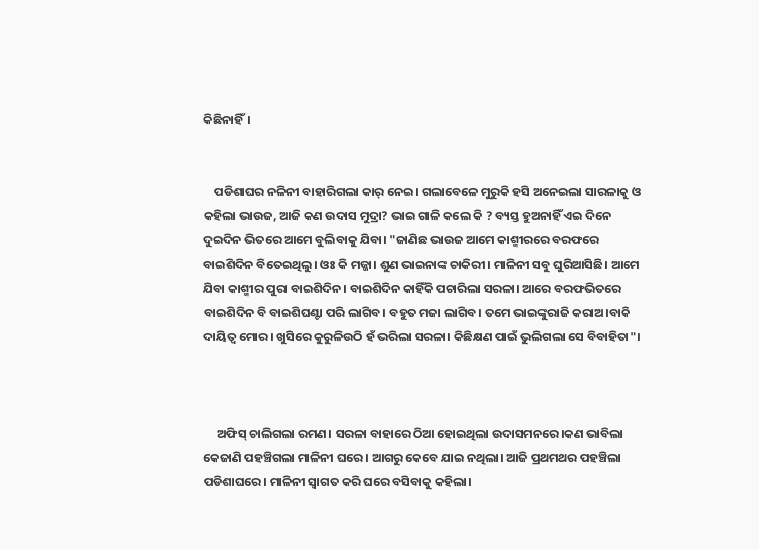କିଛିନାହିଁ।


    ପଡିଶାଘର ନଳିନୀ ବାହାରିଗଲା କାର୍ ନେଇ। ଗଲାବେଳେ ମୁରୁକି ହସି ଅନେଇଲା ସାରଳାକୁ ଓ କହିଲା ଭାଉଜ, ଆଜି କଣ ଉଦାସ ମୁଦ୍ରା? ଭାଇ ଗାଳି କଲେ କି ? ବ୍ୟସ୍ତ ହୁଅନାହିଁ ଏଇ ଦିନେ ଦୁଇଦିନ ଭିତରେ ଆମେ ବୁଲିବାକୁ ଯିବା। "ଜାଣିଛ ଭାଉଜ ଆମେ କାଶ୍ମୀରରେ ବରଫରେ ବାଇଶିଦିନ ବିତେଇଥିଲୁ। ଓଃ କି ମଜ୍ଜା। ଶୁଣ ଭାଇନାଙ୍କ ଚାକିରୀ। ମାଳିନୀ ସବୁ ଘୁରିଆସିଛି। ଆମେ ଯିବା କାଶ୍ମୀର ପୁରା ବାଇଶିଦିନ। ବାଇଶିଦିନ କାହିଁକି ପଚାରିଲା ସରଳା। ଆରେ ବରଫଭିତରେ ବାଇଶିଦିନ ବି ବାଇଶିଘଣ୍ଟା ପରି ଲାଗିବ। ବହୁତ ମଜା ଲାଗିବ। ତମେ ଭାଇଙ୍କୁରାଜି କରାଅ।ବାକି ଦାୟିତ୍ବ ମୋର। ଖୁସିରେ କୁରୁଳିଉଠି ହଁ ଭରିଲା ସରଳା। କିଛିକ୍ଷଣ ପାଇଁ ଭୁଲିଗଲା ସେ ବିବାହିତା"।



     ଅଫିସ୍ ଚାଲିଗଲା ରମଣ। ସରଳା ବାହାରେ ଠିଆ ହୋଇଥିଲା ଉଦାସମନରେ।କଣ ଭାବିଲା କେଜାଣି ପହଞ୍ଚିଗଲା ମାଳିନୀ ଘରେ। ଆଗରୁ କେବେ ଯାଇ ନଥିଲା। ଆଜି ପ୍ରଥମଥର ପହଞ୍ଚିଲା ପଡିଶାଘରେ। ମାଳିନୀ ସ୍ୱାଗତ କରି ଘରେ ବସିବାକୁ କହିଲା।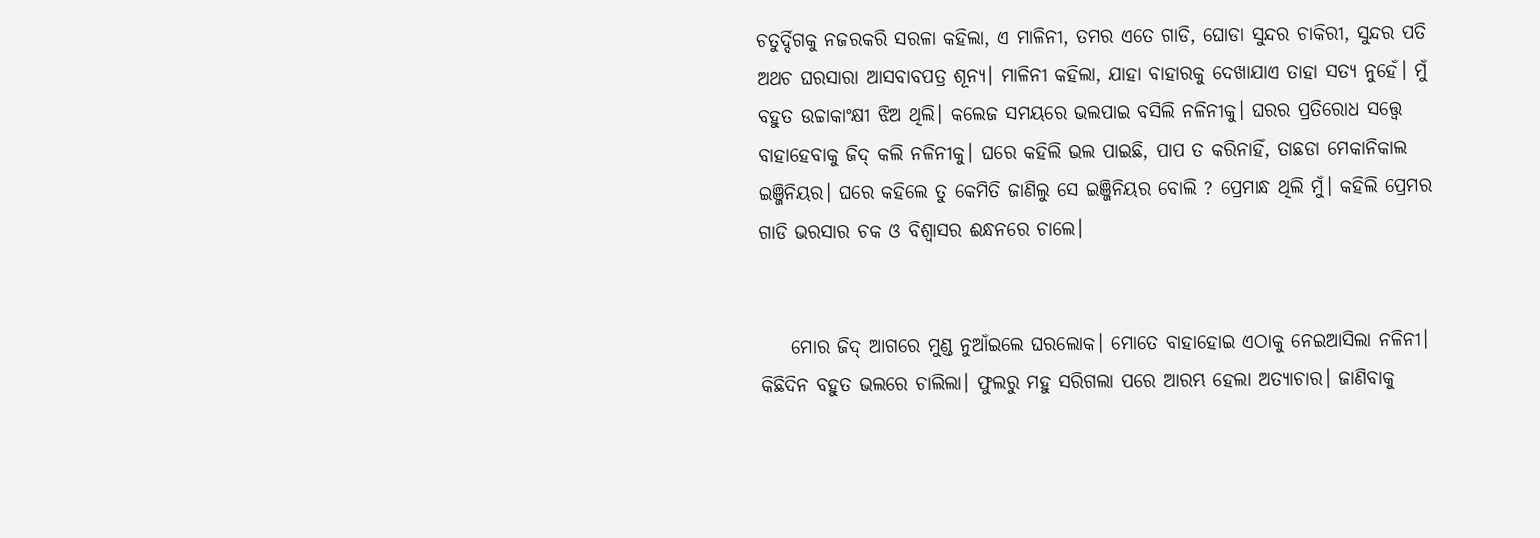ଚତୁର୍ଦ୍ଦିଗକୁ ନଜରକରି ସରଳା କହିଲା, ଏ ମାଳିନୀ, ତମର ଏତେ ଗାଡି, ଘୋଡା ସୁନ୍ଦର ଚାକିରୀ, ସୁନ୍ଦର ପତି ଅଥଚ ଘରସାରା ଆସବାବପତ୍ର ଶୂନ୍ୟ। ମାଳିନୀ କହିଲା, ଯାହା ବାହାରକୁ ଦେଖାଯାଏ ତାହା ସତ୍ଯ ନୁହେଁ। ମୁଁ ବହୁତ ଉଚ୍ଚାକାଂକ୍ଷୀ ଝିଅ ଥିଲି। କଲେଜ ସମୟରେ ଭଲପାଇ ବସିଲି ନଳିନୀକୁ। ଘରର ପ୍ରତିରୋଧ ସତ୍ତ୍ୱେ ବାହାହେବାକୁ ଜିଦ୍ କଲି ନଳିନୀକୁ। ଘରେ କହିଲି ଭଲ ପାଇଛି, ପାପ ତ କରିନାହିଁ, ତାଛଡା ମେକାନିକାଲ ଇଞ୍ଜିନିୟର। ଘରେ କହିଲେ ତୁ କେମିତି ଜାଣିଲୁ ସେ ଇଞ୍ଜିନିୟର ବୋଲି ? ପ୍ରେମାନ୍ଧ ଥିଲି ମୁଁ। କହିଲି ପ୍ରେମର ଗାଡି ଭରସାର ଚକ ଓ ବିଶ୍ବାସର ଈନ୍ଧନରେ ଚାଲେ।


    ମୋର ଜିଦ୍ ଆଗରେ ମୁଣ୍ଡ ନୁଆଁଇଲେ ଘରଲୋକ। ମୋତେ ବାହାହୋଇ ଏଠାକୁ ନେଇଆସିଲା ନଳିନୀ। କିଛିଦିନ ବହୁତ ଭଲରେ ଚାଲିଲା। ଫୁଲରୁ ମହୁ ସରିଗଲା ପରେ ଆରମ୍ଭ ହେଲା ଅତ୍ୟାଚାର। ଜାଣିବାକୁ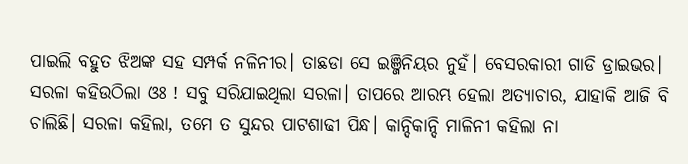ପାଇଲି ବହୁତ ଝିଅଙ୍କ ସହ ସମ୍ପର୍କ ନଳିନୀର। ତାଛଡା ସେ ଇଞ୍ଜିନିୟର ନୁହଁ। ବେସରକାରୀ ଗାଡି ଡ୍ରାଇଭର। ସରଳା କହିଉଠିଲା ଓଃ ! ସବୁ ସରିଯାଇଥିଲା ସରଳା। ତାପରେ ଆରମ୍ଭ ହେଲା ଅତ୍ୟାଚାର, ଯାହାକି ଆଜି ବି ଚାଲିଛି। ସରଳା କହିଲା, ତମେ ତ ସୁନ୍ଦର ପାଟଶାଢୀ ପିନ୍ଧ। କାନ୍ଦିକାନ୍ଦି ମାଳିନୀ କହିଲା ନା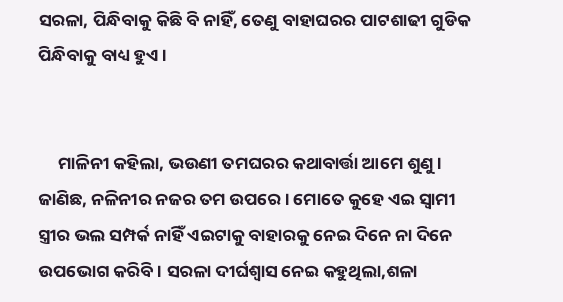ସରଳା, ପିନ୍ଧିବାକୁ କିଛି ବି ନାହିଁ, ତେଣୁ ବାହାଘରର ପାଟଶାଢୀ ଗୁଡିକ ପିନ୍ଧିବାକୁ ବାଧ୍ୟ ହୁଏ।


     ମାଳିନୀ କହିଲା, ଭଉଣୀ ତମଘରର କଥାବାର୍ତ୍ତା ଆମେ ଶୁଣୁ। ଜାଣିଛ, ନଳିନୀର ନଜର ତମ ଉପରେ। ମୋତେ କୁହେ ଏଇ ସ୍ୱାମୀ ସ୍ତ୍ରୀର ଭଲ ସମ୍ପର୍କ ନାହିଁ ଏଇଟାକୁ ବାହାରକୁ ନେଇ ଦିନେ ନା ଦିନେ ଉପଭୋଗ କରିବି। ସରଳା ଦୀର୍ଘଶ୍ୱାସ ନେଇ କହୁଥିଲା,ଶଳା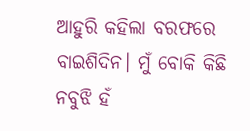ଆହୁରି କହିଲା ବରଫରେ ବାଇଶିଦିନ। ମୁଁ ବୋକି କିଛି ନବୁଝି ହଁ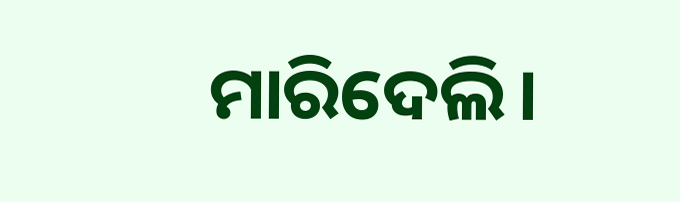ମାରିଦେଲି।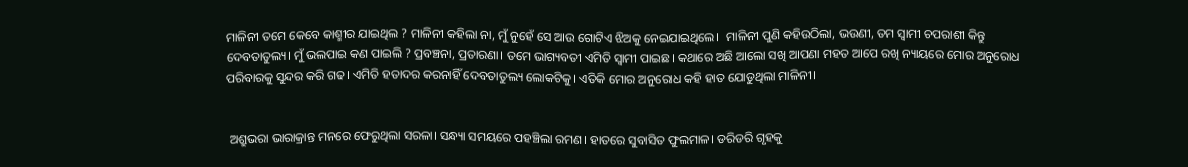ମାଳିନୀ ତମେ କେବେ କାଶ୍ମୀର ଯାଇଥିଲ ? ମାଳିନୀ କହିଲା ନା, ମୁଁ ନୁହେଁ ସେ ଆଉ ଗୋଟିଏ ଝିଅକୁ ନେଇଯାଇଥିଲେ।  ମାଳିନୀ ପୁଣି କହିଉଠିଲା, ଭଉଣୀ, ତମ ସ୍ୱାମୀ ଚପରାଶୀ କିନ୍ତୁ ଦେବତାତୁଲ୍ୟ। ମୁଁ ଭଲପାଇ କଣ ପାଇଲି ? ପ୍ରବଞ୍ଚନା, ପ୍ରତାରଣା। ତମେ ଭାଗ୍ୟବତୀ ଏମିତି ସ୍ୱାମୀ ପାଇଛ। କଥାରେ ଅଛି ଆଲୋ ସଖି ଆପଣା ମହତ ଆପେ ରଖି ନ୍ୟାୟରେ ମୋର ଅନୁରୋଧ ପରିବାରକୁ ସୁନ୍ଦର କରି ଗଢ। ଏମିତି ହତାଦର କରନାହିଁ ଦେବତାତୁଲ୍ୟ ଲୋକଟିକୁ। ଏତିକି ମୋର ଅନୁରୋଧ କହି ହାତ ଯୋଡୁଥିଲା ମାଳିନୀ।


 ଅଶ୍ରୁଭରା ଭାରାକ୍ରାନ୍ତ ମନରେ ଫେରୁଥିଲା ସରଳା। ସନ୍ଧ୍ୟା ସମୟରେ ପହଞ୍ଚିଲା ରମଣ। ହାତରେ ସୁବାସିତ ଫୁଲମାଳ। ଡରିଡରି ଗୃହକୁ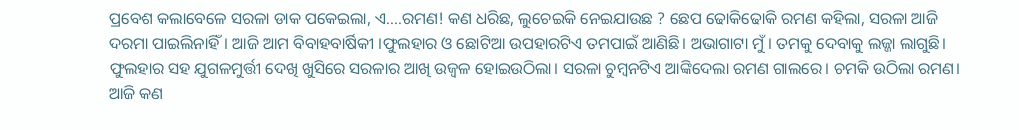ପ୍ରବେଶ କଲାବେଳେ ସରଳା ଡାକ ପକେଇଲା, ଏ....ରମଣ! କଣ ଧରିଛ, ଲୁଚେଇକି ନେଇଯାଉଛ ? ଛେପ ଢୋକିଢୋକି ରମଣ କହିଲା, ସରଳା ଆଜି ଦରମା ପାଇଲିନାହିଁ। ଆଜି ଆମ ବିବାହବାର୍ଷିକୀ ।ଫୁଲହାର ଓ ଛୋଟିଆ ଉପହାରଟିଏ ତମପାଇଁ ଆଣିଛି। ଅଭାଗାଟା ମୁଁ। ତମକୁ ଦେବାକୁ ଲଜ୍ଜା ଲାଗୁଛି। ଫୁଲହାର ସହ ଯୁଗଳମୁର୍ତ୍ତୀ ଦେଖି ଖୁସିରେ ସରଳାର ଆଖି ଉଜ୍ୱଳ ହୋଇଉଠିଲା। ସରଳା ଚୁମ୍ବନଟିଏ ଆଙ୍କିଦେଲା ରମଣ ଗାଲରେ। ଚମକି ଉଠିଲା ରମଣ। ଆଜି କଣ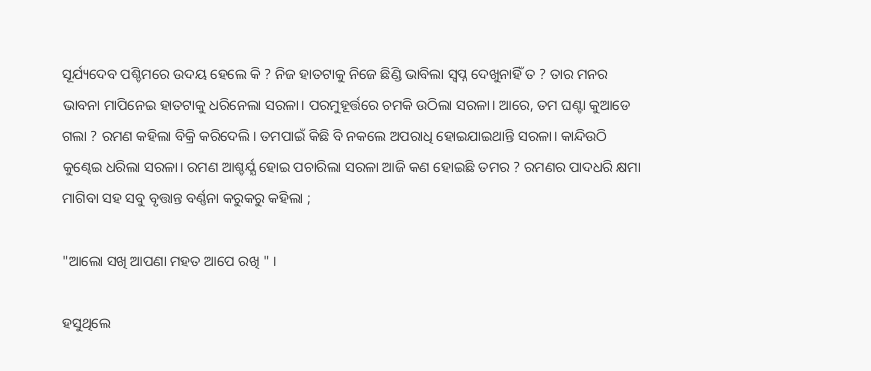ସୂର୍ଯ୍ୟଦେବ ପଶ୍ଚିମରେ ଉଦୟ ହେଲେ କି ? ନିଜ ହାତଟାକୁ ନିଜେ ଛିଣ୍ଡି ଭାବିଲା ସ୍ୱପ୍ନ ଦେଖୁନାହିଁ ତ ? ତାର ମନର ଭାବନା ମାପିନେଇ ହାତଟାକୁ ଧରିନେଲା ସରଳା। ପରମୁହୂର୍ତ୍ତରେ ଚମକି ଉଠିଲା ସରଳା। ଆରେ, ତମ ଘଣ୍ଟା କୁଆଡେ ଗଲା ? ରମଣ କହିଲା ବିକ୍ରି କରିଦେଲି। ତମପାଇଁ କିଛି ବି ନକଲେ ଅପରାଧି ହୋଇଯାଇଥାନ୍ତି ସରଳା। କାନ୍ଦିଉଠି କୁଣ୍ଢେଇ ଧରିଲା ସରଳା। ରମଣ ଆଶ୍ଚର୍ଯ୍ଯ ହୋଇ ପଚାରିଲା ସରଳା ଆଜି କଣ ହୋଇଛି ତମର ? ରମଣର ପାଦଧରି କ୍ଷମା ମାଗିବା ସହ ସବୁ ବୃତ୍ତାନ୍ତ ବର୍ଣ୍ଣନା କରୁକରୁ କହିଲା ;

"ଆଲୋ ସଖି ଆପଣା ମହତ ଆପେ ରଖି " ।

ହସୁଥିଲେ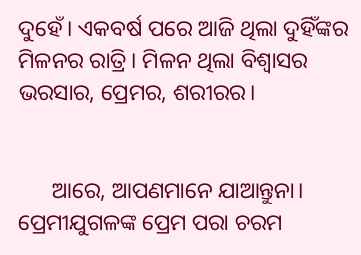ଦୁହେଁ। ଏକବର୍ଷ ପରେ ଆଜି ଥିଲା ଦୁହିଁଙ୍କର ମିଳନର ରାତ୍ରି। ମିଳନ ଥିଲା ବିଶ୍ବାସର ଭରସାର, ପ୍ରେମର, ଶରୀରର।


      ଆରେ, ଆପଣମାନେ ଯାଆନ୍ତୁନା। ପ୍ରେମୀଯୁଗଳଙ୍କ ପ୍ରେମ ପରା ଚରମ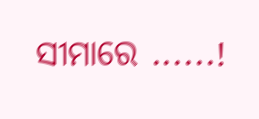ସୀମାରେ ......!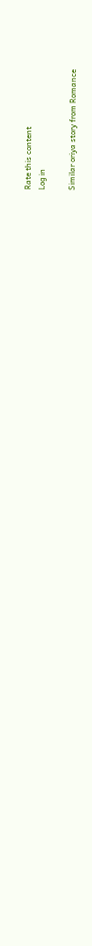Rate this content
Log in

Similar oriya story from Romance